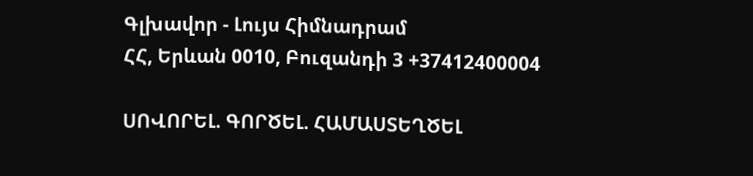Գլխավոր - Լույս Հիմնադրամ
ՀՀ, Երևան 0010, Բուզանդի 3 +37412400004

ՍՈՎՈՐԵԼ. ԳՈՐԾԵԼ. ՀԱՄԱՍՏԵՂԾԵԼ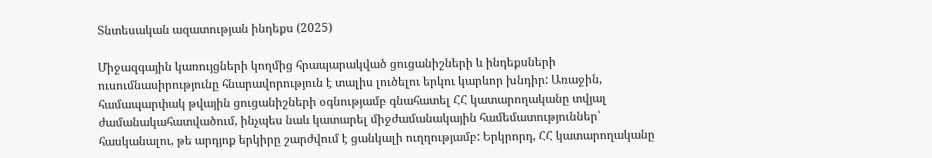Տնտեսական ազատության ինդեքս (2025)

Միջազգային կառույցների կողմից հրապարակված ցուցանիշների և ինդեքսների ուսումնասիրությունը հնարավորություն է տալիս լուծելու երկու կարևոր խնդիր: Առաջին, համապարփակ թվային ցուցանիշների օգնությամբ գնահատել ՀՀ կատարողականը տվյալ ժամանակահատվածում, ինչպես նաև կատարել միջժամանակային համեմատություններ՝ հասկանալու, թե արդյոք երկիրը շարժվում է ցանկալի ուղղությամբ: Երկրորդ, ՀՀ կատարողականը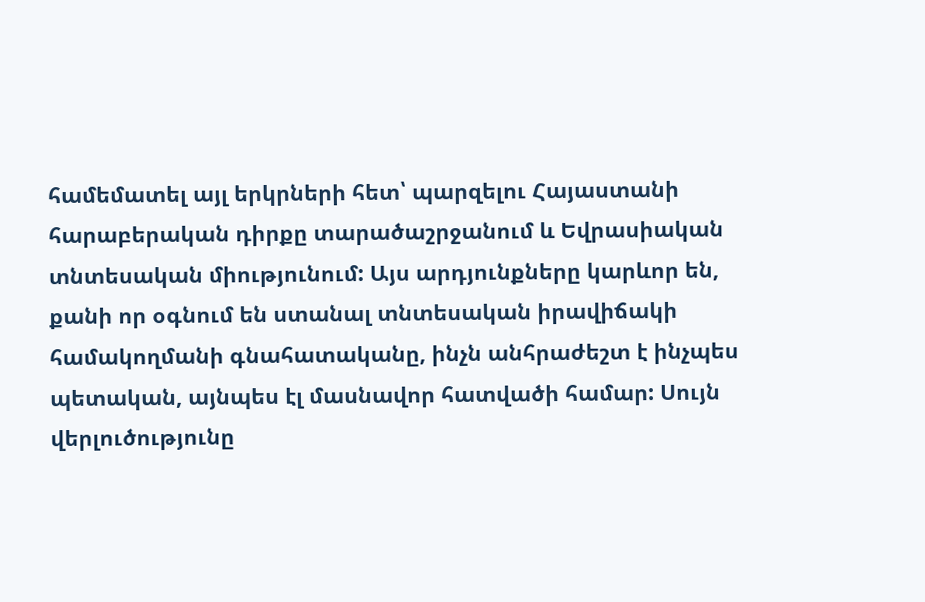համեմատել այլ երկրների հետ՝ պարզելու Հայաստանի հարաբերական դիրքը տարածաշրջանում և Եվրասիական տնտեսական միությունում: Այս արդյունքները կարևոր են, քանի որ օգնում են ստանալ տնտեսական իրավիճակի համակողմանի գնահատականը, ինչն անհրաժեշտ է ինչպես պետական, այնպես էլ մասնավոր հատվածի համար: Սույն վերլուծությունը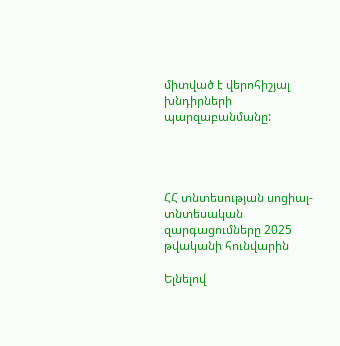միտված է վերոհիշյալ խնդիրների պարզաբանմանը:




ՀՀ տնտեսության սոցիալ-տնտեսական զարգացումները 2025 թվականի հունվարին

Ելնելով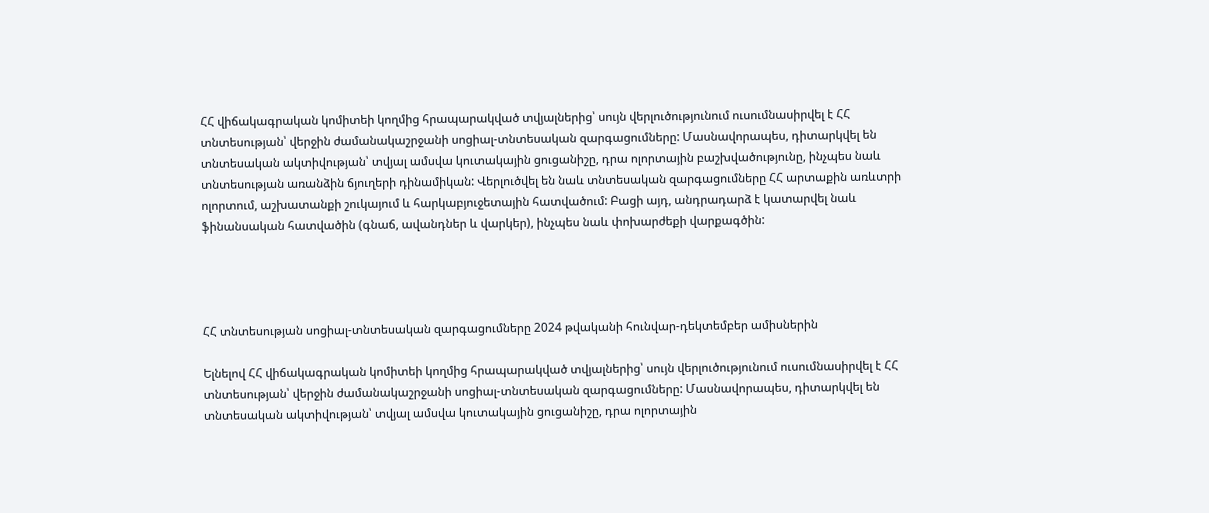ՀՀ վիճակագրական կոմիտեի կողմից հրապարակված տվյալներից՝ սույն վերլուծությունում ուսումնասիրվել է ՀՀ տնտեսության՝ վերջին ժամանակաշրջանի սոցիալ-տնտեսական զարգացումները: Մասնավորապես, դիտարկվել են տնտեսական ակտիվության՝ տվյալ ամսվա կուտակային ցուցանիշը, դրա ոլորտային բաշխվածությունը, ինչպես նաև տնտեսության առանձին ճյուղերի դինամիկան: Վերլուծվել են նաև տնտեսական զարգացումները ՀՀ արտաքին առևտրի ոլորտում, աշխատանքի շուկայում և հարկաբյուջետային հատվածում: Բացի այդ, անդրադարձ է կատարվել նաև ֆինանսական հատվածին (գնաճ, ավանդներ և վարկեր), ինչպես նաև փոխարժեքի վարքագծին:




ՀՀ տնտեսության սոցիալ-տնտեսական զարգացումները 2024 թվականի հունվար-դեկտեմբեր ամիսներին

Ելնելով ՀՀ վիճակագրական կոմիտեի կողմից հրապարակված տվյալներից՝ սույն վերլուծությունում ուսումնասիրվել է ՀՀ տնտեսության՝ վերջին ժամանակաշրջանի սոցիալ-տնտեսական զարգացումները: Մասնավորապես, դիտարկվել են տնտեսական ակտիվության՝ տվյալ ամսվա կուտակային ցուցանիշը, դրա ոլորտային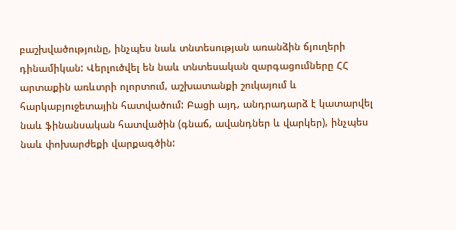բաշխվածությունը, ինչպես նաև տնտեսության առանձին ճյուղերի դինամիկան: Վերլուծվել են նաև տնտեսական զարգացումները ՀՀ արտաքին առևտրի ոլորտում, աշխատանքի շուկայում և հարկաբյուջետային հատվածում: Բացի այդ, անդրադարձ է կատարվել նաև ֆինանսական հատվածին (գնաճ, ավանդներ և վարկեր), ինչպես նաև փոխարժեքի վարքագծին: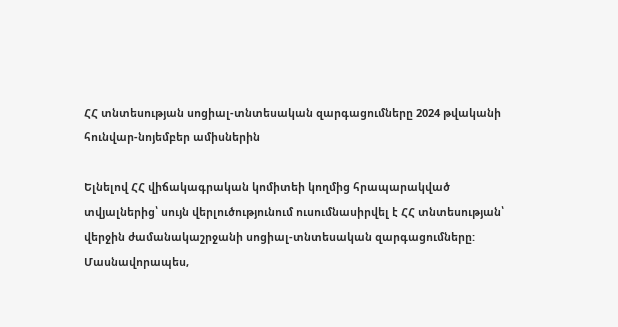ՀՀ տնտեսության սոցիալ-տնտեսական զարգացումները 2024 թվականի հունվար-նոյեմբեր ամիսներին

Ելնելով ՀՀ վիճակագրական կոմիտեի կողմից հրապարակված տվյալներից՝ սույն վերլուծությունում ուսումնասիրվել է ՀՀ տնտեսության՝ վերջին ժամանակաշրջանի սոցիալ-տնտեսական զարգացումները: Մասնավորապես,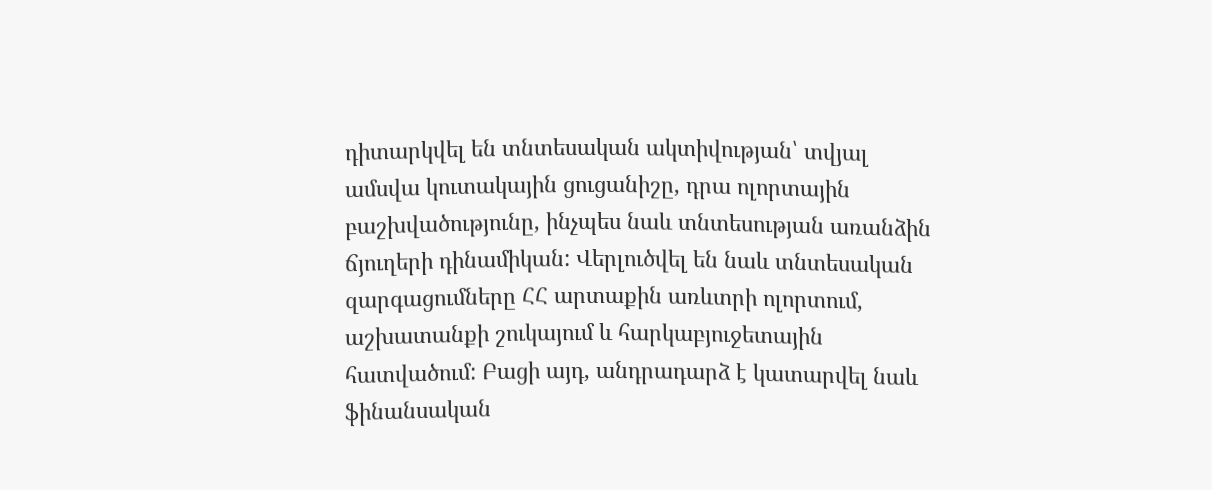դիտարկվել են տնտեսական ակտիվության՝ տվյալ ամսվա կուտակային ցուցանիշը, դրա ոլորտային բաշխվածությունը, ինչպես նաև տնտեսության առանձին ճյուղերի դինամիկան: Վերլուծվել են նաև տնտեսական զարգացումները ՀՀ արտաքին առևտրի ոլորտում, աշխատանքի շուկայում և հարկաբյուջետային հատվածում: Բացի այդ, անդրադարձ է կատարվել նաև ֆինանսական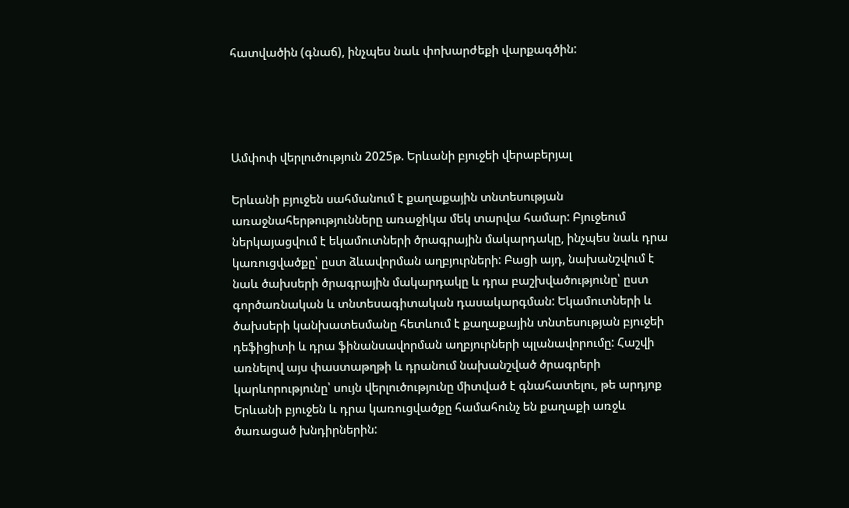հատվածին (գնաճ), ինչպես նաև փոխարժեքի վարքագծին:




Ամփոփ վերլուծություն 2025թ. Երևանի բյուջեի վերաբերյալ

Երևանի բյուջեն սահմանում է քաղաքային տնտեսության առաջնահերթությունները առաջիկա մեկ տարվա համար: Բյուջեում ներկայացվում է եկամուտների ծրագրային մակարդակը, ինչպես նաև դրա կառուցվածքը՝ ըստ ձևավորման աղբյուրների: Բացի այդ, նախանշվում է նաև ծախսերի ծրագրային մակարդակը և դրա բաշխվածությունը՝ ըստ գործառնական և տնտեսագիտական դասակարգման: Եկամուտների և ծախսերի կանխատեսմանը հետևում է քաղաքային տնտեսության բյուջեի դեֆիցիտի և դրա ֆինանսավորման աղբյուրների պլանավորումը: Հաշվի առնելով այս փաստաթղթի և դրանում նախանշված ծրագրերի կարևորությունը՝ սույն վերլուծությունը միտված է գնահատելու, թե արդյոք Երևանի բյուջեն և դրա կառուցվածքը համահունչ են քաղաքի առջև ծառացած խնդիրներին: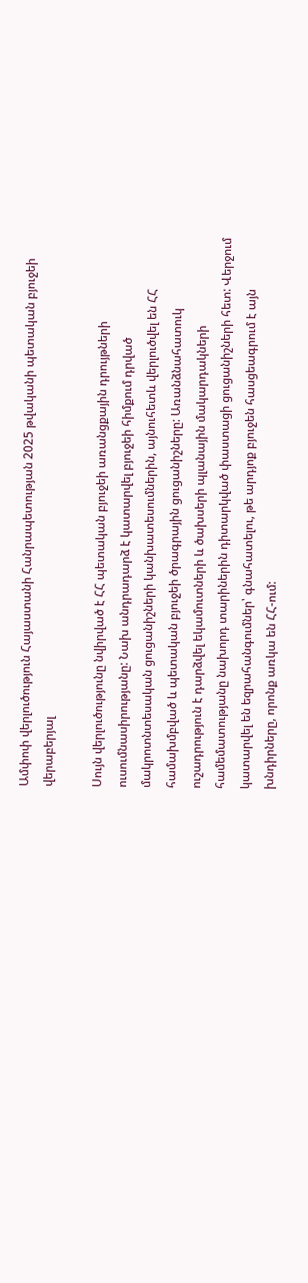Ամփոփ վերլուծություն Հայաստանի Հանրապետության 2025 թվականի պետական բյուջեի վերաբերյալ

Սույն վերլուծությունը նվիրված է ՀՀ պետական բյուջեի առանցքային դրույթների ուսումնասիրությանը: Նախ անդրադարձ է կատարվել բյուջեի հիմքում դրված մակրոտնտեսական ցուցանիշների կանխատեսումներին, այնուհետև վերլուծվել են ՀՀ համախմբված և պետական բյուջեի ծրագրային ցուցանիշները: Առանձնահատուկ ուշադրություն է դարձվել եկամուտների և ծախսերի պլանային մակարդակների համեմատությանը նախորդ տարիներին դիտարկված փաստացի ցուցանիշների հետ: Վերջում կատարվել են եզրահանգումներ՝ գնահատելու, թե արդյոք բյուջեն հասցեագրում է այն խնդիրները, որոնք առկա են ՀՀ-ում: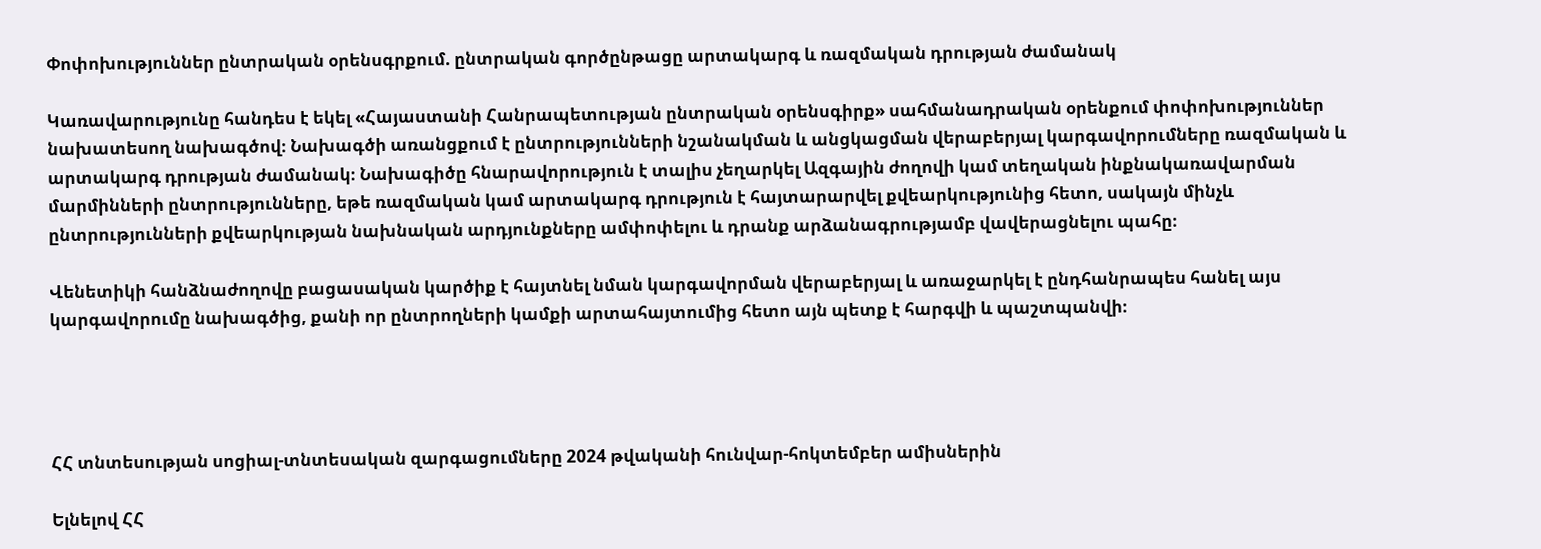Փոփոխություններ ընտրական օրենսգրքում. ընտրական գործընթացը արտակարգ և ռազմական դրության ժամանակ

Կառավարությունը հանդես է եկել «Հայաստանի Հանրապետության ընտրական օրենսգիրք» սահմանադրական օրենքում փոփոխություններ նախատեսող նախագծով։ Նախագծի առանցքում է ընտրությունների նշանակման և անցկացման վերաբերյալ կարգավորումները ռազմական և արտակարգ դրության ժամանակ։ Նախագիծը հնարավորություն է տալիս չեղարկել Ազգային ժողովի կամ տեղական ինքնակառավարման մարմինների ընտրությունները, եթե ռազմական կամ արտակարգ դրություն է հայտարարվել քվեարկությունից հետո, սակայն մինչև ընտրությունների քվեարկության նախնական արդյունքները ամփոփելու և դրանք արձանագրությամբ վավերացնելու պահը։

Վենետիկի հանձնաժողովը բացասական կարծիք է հայտնել նման կարգավորման վերաբերյալ և առաջարկել է ընդհանրապես հանել այս կարգավորումը նախագծից, քանի որ ընտրողների կամքի արտահայտումից հետո այն պետք է հարգվի և պաշտպանվի։




ՀՀ տնտեսության սոցիալ-տնտեսական զարգացումները 2024 թվականի հունվար-հոկտեմբեր ամիսներին

Ելնելով ՀՀ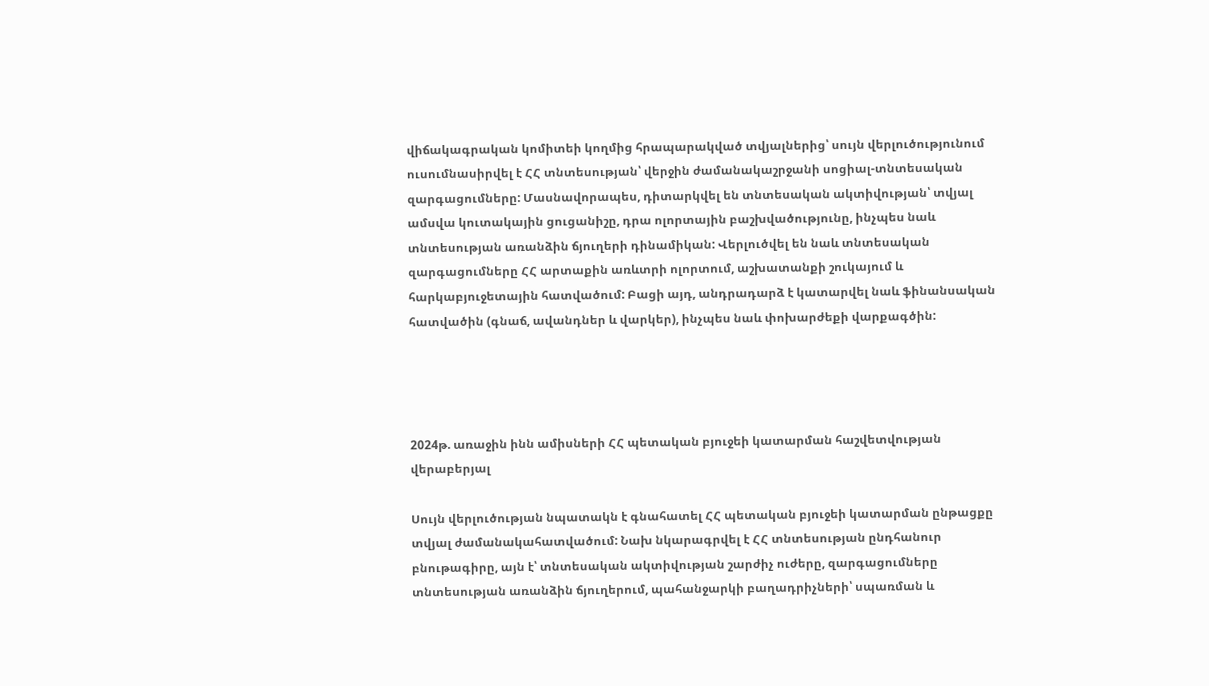վիճակագրական կոմիտեի կողմից հրապարակված տվյալներից՝ սույն վերլուծությունում ուսումնասիրվել է ՀՀ տնտեսության՝ վերջին ժամանակաշրջանի սոցիալ-տնտեսական զարգացումները: Մասնավորապես, դիտարկվել են տնտեսական ակտիվության՝ տվյալ ամսվա կուտակային ցուցանիշը, դրա ոլորտային բաշխվածությունը, ինչպես նաև տնտեսության առանձին ճյուղերի դինամիկան: Վերլուծվել են նաև տնտեսական զարգացումները ՀՀ արտաքին առևտրի ոլորտում, աշխատանքի շուկայում և հարկաբյուջետային հատվածում: Բացի այդ, անդրադարձ է կատարվել նաև ֆինանսական հատվածին (գնաճ, ավանդներ և վարկեր), ինչպես նաև փոխարժեքի վարքագծին:




2024թ. առաջին ինն ամիսների ՀՀ պետական բյուջեի կատարման հաշվետվության վերաբերյալ

Սույն վերլուծության նպատակն է գնահատել ՀՀ պետական բյուջեի կատարման ընթացքը տվյալ ժամանակահատվածում: Նախ նկարագրվել է ՀՀ տնտեսության ընդհանուր բնութագիրը, այն է՝ տնտեսական ակտիվության շարժիչ ուժերը, զարգացումները տնտեսության առանձին ճյուղերում, պահանջարկի բաղադրիչների՝ սպառման և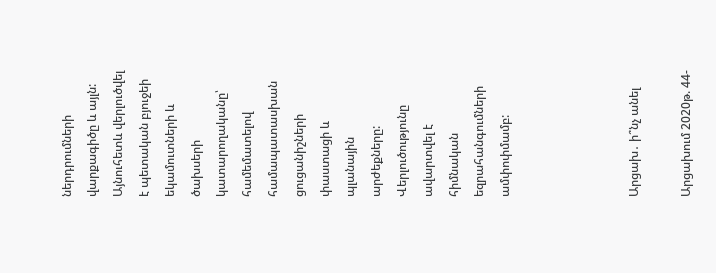ներդրումների վարքագիծը և այլն: Այնուհետև վերլուծվել է պետական բյուջեի եկամուտների և ծախսերի կատարողականը՝ համեմատելով համապատասխան ցուցանիշների փաստացի և պլանային արժեքները: Վերլուծությունը ավարտվել է հիմնական եզրահանգումների ամփոփմամբ:




Արցախ․ ի՞նչ անել

Արցախում 2020թ. 44-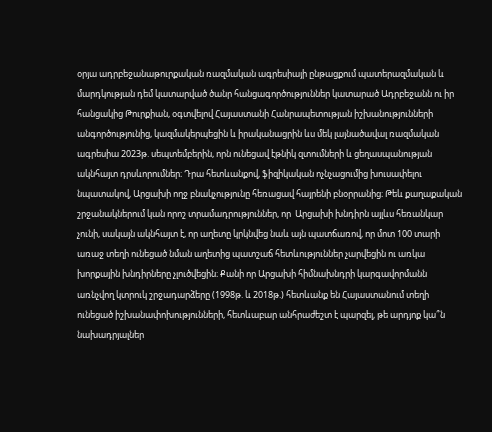օրյա ադրբեջանաթուրքական ռազմական ագրեսիայի ընթացքում պատերազմական և մարդկության դեմ կատարված ծանր հանցագործություններ կատարած Ադրբեջանն ու իր հանցակից Թուրքիան, օգտվելով Հայաստանի Հանրապետության իշխանությունների անգործությունից, կազմակերպեցին և իրականացրին ևս մեկ լայնածավալ ռազմական ագրեսիա 2023թ. սեպտեմբերին, որն ունեցավ էթնիկ զտումների և ցեղասպանության ակնհայտ դրսևորումներ։ Դրա հետևանքով, ֆիզիկական ոչնչացումից խուսափելու նպատակով, Արցախի ողջ բնակչությունը հեռացավ հայրենի բնօրրանից։ Թեև քաղաքական շրջանակներում կան որոշ տրամադրություններ, որ  Արցախի խնդիրն այլևս հեռանկար չունի, սակայն ակնհայտ է, որ աղետը կրկնվեց նաև այն պատճառով, որ մոտ 100 տարի առաջ տեղի ունեցած նման աղետից պատշաճ հետևություններ չարվեցին ու առկա խորքային խնդիրները չլուծվեցին։ Քանի որ Արցախի հիմնախնդրի կարգավորմանն առնչվող կտրուկ շրջադարձերը (1998թ. և 2018թ.) հետևանք են Հայաստանում տեղի ունեցած իշխանափոխությունների, հետևաբար անհրաժեշտ է պարզել, թե արդյոք կա՞ն նախադրյալներ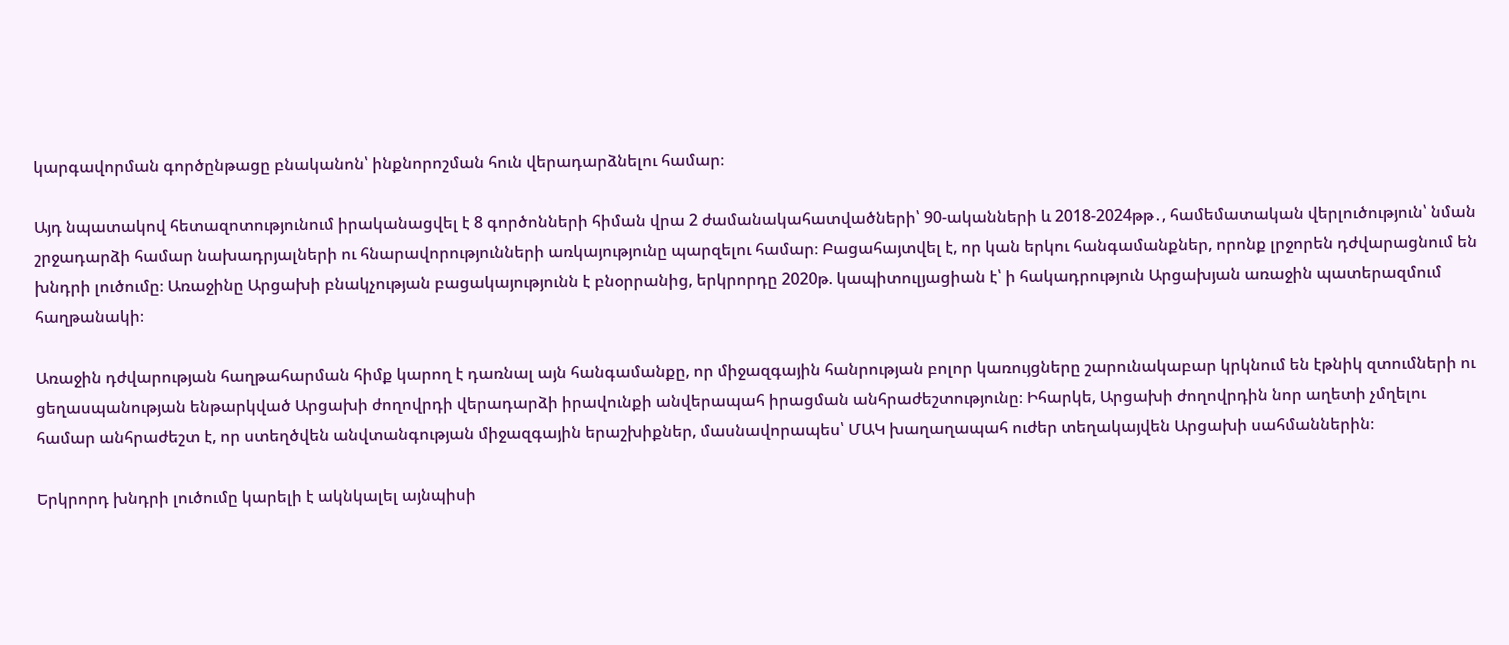կարգավորման գործընթացը բնականոն՝ ինքնորոշման հուն վերադարձնելու համար։

Այդ նպատակով հետազոտությունում իրականացվել է 8 գործոնների հիման վրա 2 ժամանակահատվածների՝ 90-ականների և 2018-2024թթ․, համեմատական վերլուծություն՝ նման շրջադարձի համար նախադրյալների ու հնարավորությունների առկայությունը պարզելու համար։ Բացահայտվել է, որ կան երկու հանգամանքներ, որոնք լրջորեն դժվարացնում են խնդրի լուծումը։ Առաջինը Արցախի բնակչության բացակայությունն է բնօրրանից, երկրորդը 2020թ. կապիտուլյացիան է՝ ի հակադրություն Արցախյան առաջին պատերազմում հաղթանակի։

Առաջին դժվարության հաղթահարման հիմք կարող է դառնալ այն հանգամանքը, որ միջազգային հանրության բոլոր կառույցները շարունակաբար կրկնում են էթնիկ զտումների ու ցեղասպանության ենթարկված Արցախի ժողովրդի վերադարձի իրավունքի անվերապահ իրացման անհրաժեշտությունը։ Իհարկե, Արցախի ժողովրդին նոր աղետի չմղելու համար անհրաժեշտ է, որ ստեղծվեն անվտանգության միջազգային երաշխիքներ, մասնավորապես՝ ՄԱԿ խաղաղապահ ուժեր տեղակայվեն Արցախի սահմաններին։

Երկրորդ խնդրի լուծումը կարելի է ակնկալել այնպիսի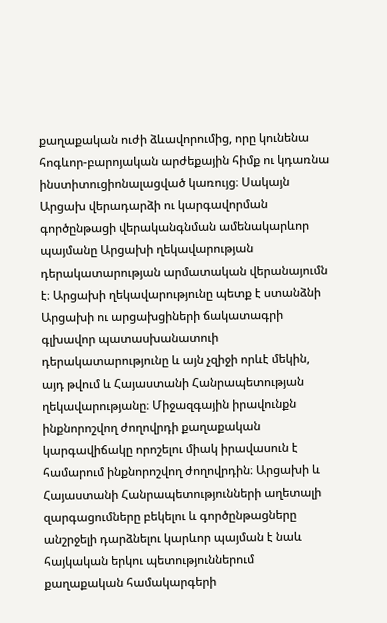քաղաքական ուժի ձևավորումից, որը կունենա հոգևոր-բարոյական արժեքային հիմք ու կդառնա ինստիտուցիոնալացված կառույց։ Սակայն Արցախ վերադարձի ու կարգավորման գործընթացի վերականգնման ամենակարևոր պայմանը Արցախի ղեկավարության դերակատարության արմատական վերանայումն է։ Արցախի ղեկավարությունը պետք է ստանձնի Արցախի ու արցախցիների ճակատագրի գլխավոր պատասխանատուի դերակատարությունը և այն չզիջի որևէ մեկին, այդ թվում և Հայաստանի Հանրապետության ղեկավարությանը։ Միջազգային իրավունքն ինքնորոշվող ժողովրդի քաղաքական կարգավիճակը որոշելու միակ իրավասուն է համարում ինքնորոշվող ժողովրդին։ Արցախի և Հայաստանի Հանրապետությունների աղետալի զարգացումները բեկելու և գործընթացները անշրջելի դարձնելու կարևոր պայման է նաև հայկական երկու պետություններում քաղաքական համակարգերի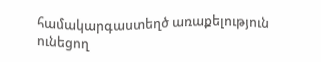համակարգաստեղծ առաքելություն ունեցող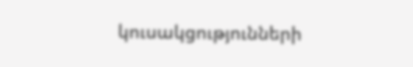կուսակցությունների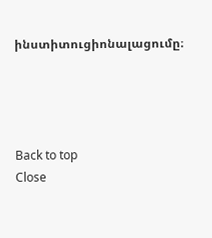ինստիտուցիոնալացումը։




Back to top
Close